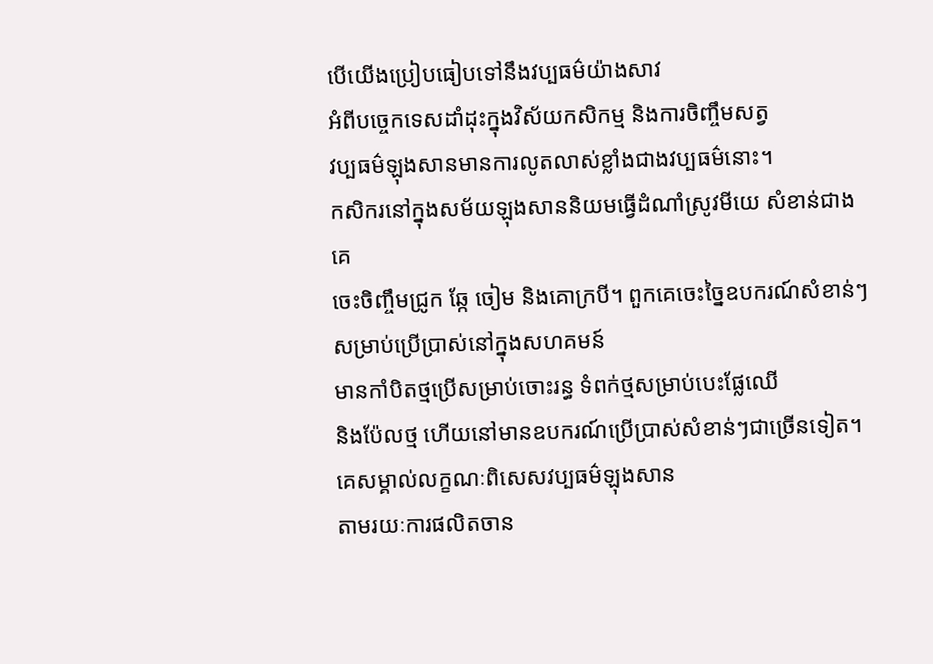បើយើងប្រៀបធៀបទៅនឹងវប្បធម៌យ៉ាងសាវ
អំពីបចេ្ចកទេសដាំដុះក្នុងវិស័យកសិកម្ម និងការចិញ្ចឹមសត្វ
វប្បធម៌ឡុងសានមានការលូតលាស់ខ្លាំងជាងវប្បធម៌នោះ។
កសិករនៅក្នុងសម័យឡុងសាននិយមធ្វើដំណាំស្រូវមីយេ សំខាន់ជាងគេ
ចេះចិញ្ចឹមជ្រូក ឆ្កែ ចៀម និងគោក្របី។ ពួកគេចេះច្នៃឧបករណ៍សំខាន់ៗសម្រាប់ប្រើប្រាស់នៅក្នុងសហគមន៍
មានកាំបិតថ្មប្រើសម្រាប់ចោះរន្ធ ទំពក់ថ្មសម្រាប់បេះផ្លែឈើ
និងប៉ែលថ្ម ហើយនៅមានឧបករណ៍ប្រើប្រាស់សំខាន់ៗជាច្រើនទៀត។
គេសម្គាល់លក្ខណៈពិសេសវប្បធម៌ឡុងសាន
តាមរយៈការផលិតចាន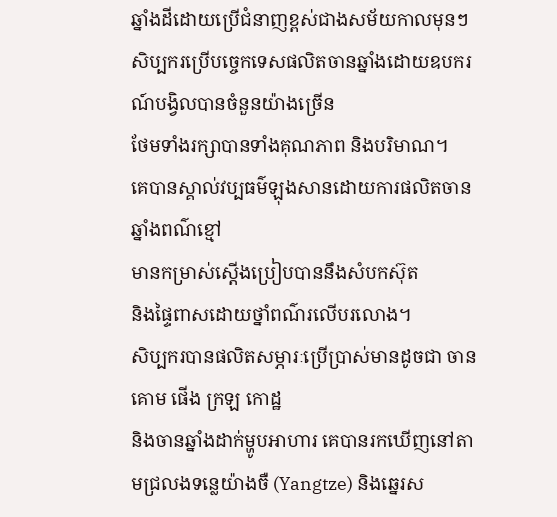ឆ្នាំងដីដោយប្រើជំនាញខ្ពស់ជាងសម័យកាលមុនៗ
សិប្បករប្រើបច្ចេកទេសផលិតចានឆ្នាំងដោយឧបករណ៍បង្វិលបានចំនួនយ៉ាងច្រើន
ថែមទាំងរក្សាបានទាំងគុណភាព និងបរិមាណ។
គេបានស្គាល់វប្បធម៌ឡុងសានដោយការផលិតចានឆ្នាំងពណ៌ខ្មៅ
មានកម្រាស់ស្តើងប្រៀបបាននឹងសំបកស៊ុត
និងផ្ទៃពាសដោយថ្នាំពណ៌រលើបរលោង។
សិប្បករបានផលិតសម្ភារៈប្រើប្រាស់មានដូចជា ចានគោម ផើង ក្រឡ កោដ្ឋ
និងចានឆ្នាំងដាក់ម្ហូបអាហារ គេបានរកឃើញនៅតាមជ្រលងទន្លេយ៉ាងចឺ (Yangtze) និងឆ្នេរស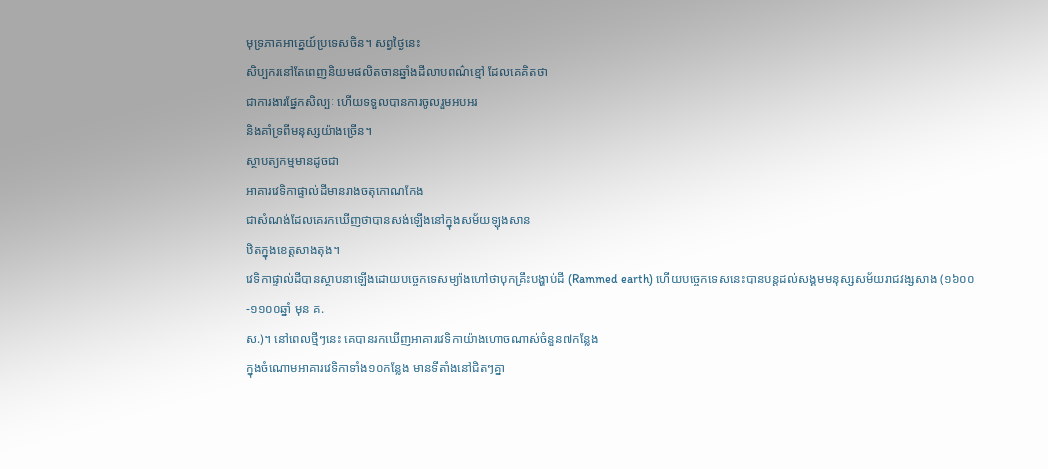មុទ្រភាគអាគ្នេយ៍ប្រទេសចិន។ សព្វថ្ងៃនេះ
សិប្បករនៅតែពេញនិយមផលិតចានឆ្នាំងដីលាបពណ៌ខ្មៅ ដែលគេគិតថា
ជាការងារផ្នែកសិល្បៈ ហើយទទួលបានការចូលរួមអបអរ
និងគាំទ្រពីមនុស្សយ៉ាងច្រើន។
ស្ថាបត្យកម្មមានដូចជា
អាគារវេទិកាផ្ទាល់ដីមានរាងចតុកោណកែង
ជាសំណង់ដែលគេរកឃើញថាបានសង់ឡើងនៅក្នុងសម័យឡុងសាន
ឋិតក្នុងខេត្តសាងតុង។
វេទិកាផ្ទាល់ដីបានស្ថាបនាឡើងដោយបច្ចេកទេសម្យ៉ាងហៅថាបុកគ្រឹះបង្ហាប់ដី (Rammed earth) ហើយបច្ចេកទេសនេះបានបន្តដល់សង្គមមនុស្សសម័យរាជវង្សសាង (១៦០០-១១០០ឆ្នាំ មុន គ.
ស.)។ នៅពេលថ្មីៗនេះ គេបានរកឃើញអាគារវេទិកាយ៉ាងហោចណាស់ចំនួន៧កន្លែង
ក្នុងចំណោមអាគារវេទិកាទាំង១០កន្លែង មានទីតាំងនៅជិតៗគ្នា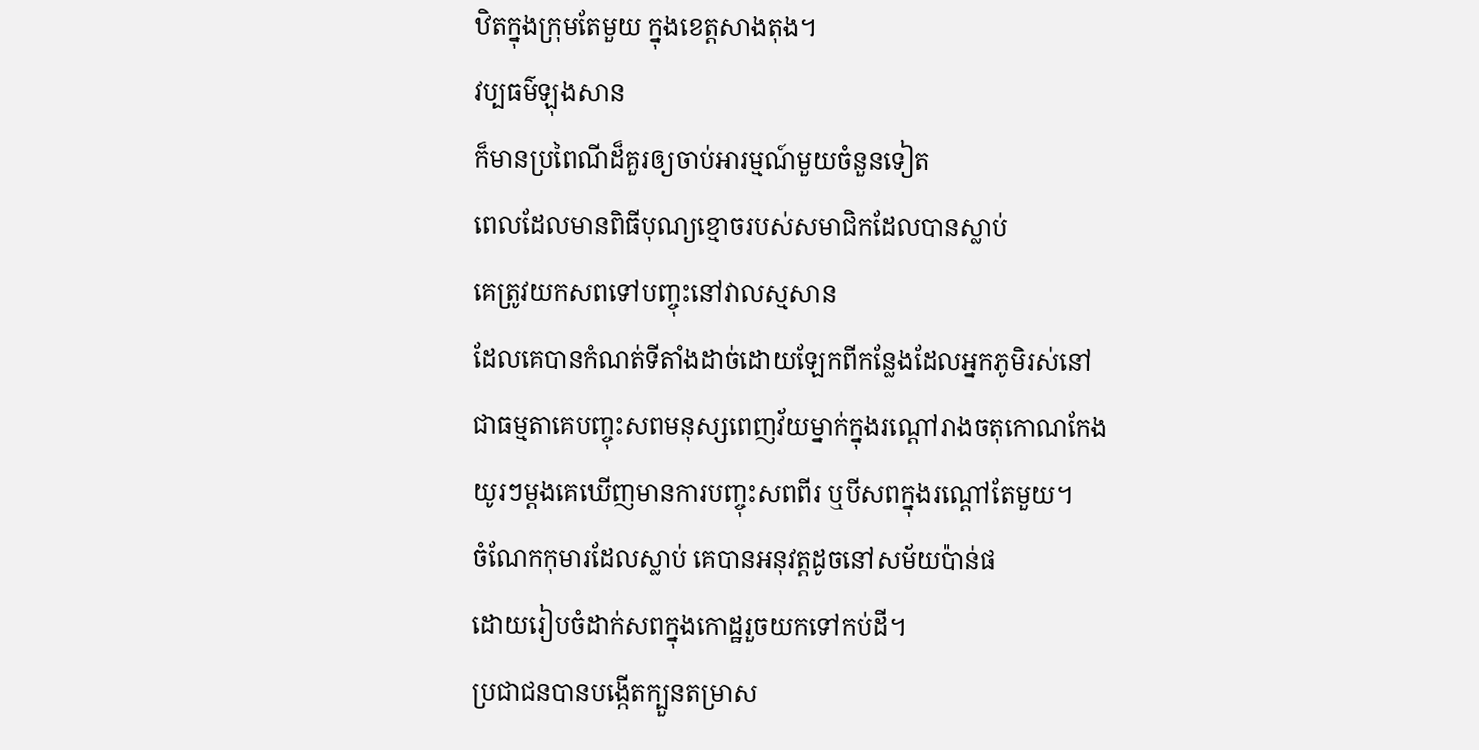ឋិតក្នុងក្រុមតែមួយ ក្នុងខេត្តសាងតុង។
វប្បធម៌ឡុងសាន
ក៏មានប្រពៃណីដ៏គួរឲ្យចាប់អារម្មណ៍មួយចំនួនទៀត
ពេលដែលមានពិធីបុណ្យខ្មោចរបស់សមាជិកដែលបានស្លាប់
គេត្រូវយកសពទៅបញ្ចុះនៅវាលស្មសាន
ដែលគេបានកំណត់ទីតាំងដាច់ដោយឡែកពីកន្លែងដែលអ្នកភូមិរស់នៅ
ជាធម្មតាគេបញ្ចុះសពមនុស្សពេញវ័យម្នាក់ក្នុងរណ្ដៅរាងចតុកោណកែង
យូរៗម្ដងគេឃើញមានការបញ្ចុះសពពីរ ឬបីសពក្នុងរណ្ដៅតែមួយ។
ចំណែកកុមារដែលស្លាប់ គេបានអនុវត្តដូចនៅសម័យប៉ាន់ផ
ដោយរៀបចំដាក់សពក្នុងកោដ្ឋរួចយកទៅកប់ដី។
ប្រជាជនបានបង្កើតក្បួនតម្រាស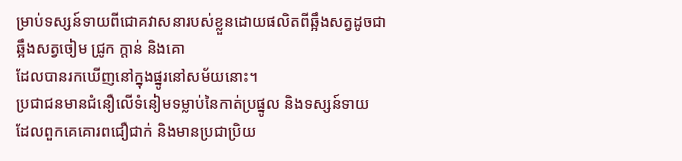ម្រាប់ទស្សន៍ទាយពីជោគវាសនារបស់ខ្លួនដោយផលិតពីឆ្អឹងសត្វដូចជា
ឆ្អឹងសត្វចៀម ជ្រូក ក្តាន់ និងគោ
ដែលបានរកឃើញនៅក្នុងផ្នូរនៅសម័យនោះ។
ប្រជាជនមានជំនឿលើទំនៀមទម្លាប់នៃកាត់ប្រផ្នូល និងទស្សន៍ទាយ
ដែលពួកគេគោរពជឿជាក់ និងមានប្រជាប្រិយ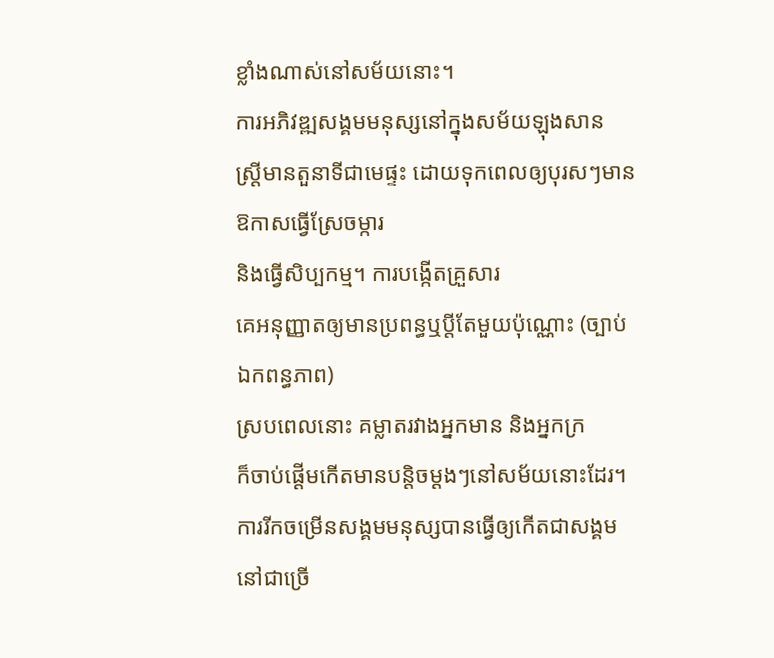ខ្លាំងណាស់នៅសម័យនោះ។
ការអភិវឌ្ឍសង្គមមនុស្សនៅក្នុងសម័យឡុងសាន
ស្ត្រីមានតួនាទីជាមេផ្ទះ ដោយទុកពេលឲ្យបុរសៗមានឱកាសធ្វើស្រែចម្ការ
និងធ្វើសិប្បកម្ម។ ការបង្កើតគ្រួសារ
គេអនុញ្ញាតឲ្យមានប្រពន្ធឬប្តីតែមួយប៉ុណ្ណោះ (ច្បាប់ឯកពន្ធភាព)
ស្របពេលនោះ គម្លាតរវាងអ្នកមាន និងអ្នកក្រ
ក៏ចាប់ផ្ដើមកើតមានបន្តិចម្ដងៗនៅសម័យនោះដែរ។
ការរីកចម្រើនសង្គមមនុស្សបានធ្វើឲ្យកើតជាសង្គមនៅជាច្រើ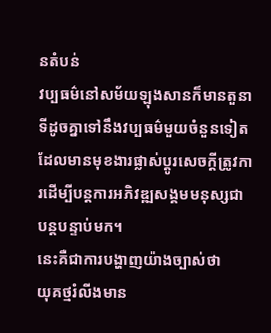នតំបន់
វប្បធម៌នៅសម័យឡុងសានក៏មានតួនាទីដូចគ្នាទៅនឹងវប្បធម៌មួយចំនួនទៀត
ដែលមានមុខងារផ្លាស់ប្តូរសេចក្តីត្រូវការដើម្បីបន្តការអភិវឌ្ឍសង្គមមនុស្សជាបន្តបន្ទាប់មក។
នេះគឺជាការបង្ហាញយ៉ាងច្បាស់ថា
យុគថ្មរំលីងមាន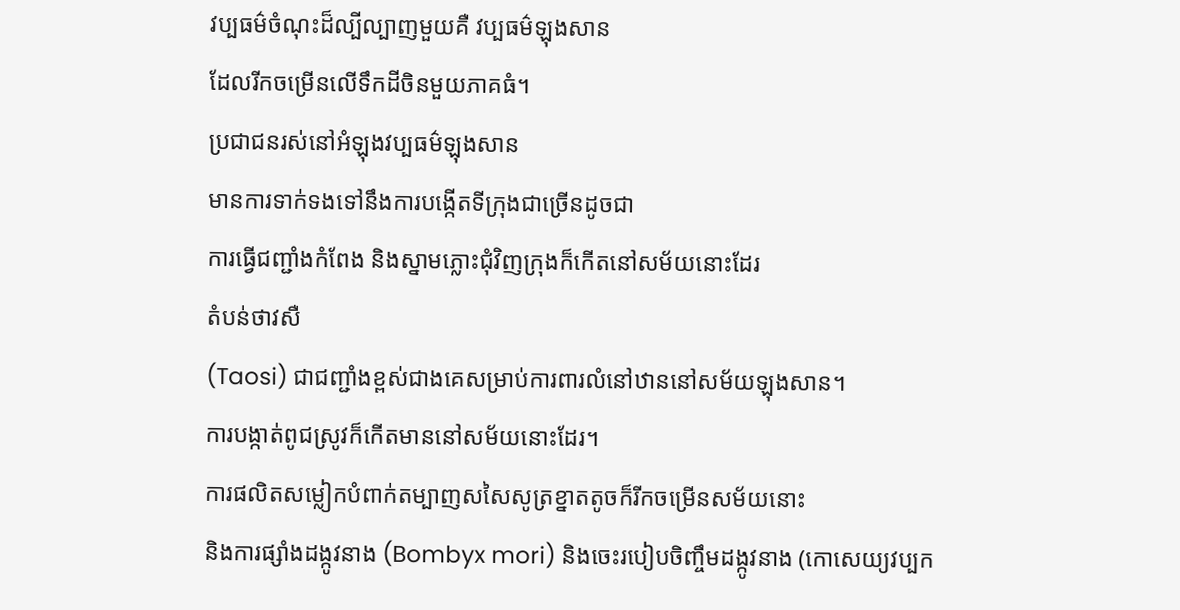វប្បធម៌ចំណុះដ៏ល្បីល្បាញមួយគឺ វប្បធម៌ឡុងសាន
ដែលរីកចម្រើនលើទឹកដីចិនមួយភាគធំ។
ប្រជាជនរស់នៅអំឡុងវប្បធម៌ឡុងសាន
មានការទាក់ទងទៅនឹងការបង្កើតទីក្រុងជាច្រើនដូចជា
ការធ្វើជញ្ជាំងកំពែង និងស្នាមភ្លោះជុំវិញក្រុងក៏កើតនៅសម័យនោះដែរ
តំបន់ថាវសឺ
(Taosi) ជាជញ្ជាំងខ្ពស់ជាងគេសម្រាប់ការពារលំនៅឋាននៅសម័យឡុងសាន។
ការបង្កាត់ពូជស្រូវក៏កើតមាននៅសម័យនោះដែរ។
ការផលិតសម្លៀកបំពាក់តម្បាញសសៃសូត្រខ្នាតតូចក៏រីកចម្រើនសម័យនោះ
និងការផ្សាំងដង្កូវនាង (Bombyx mori) និងចេះរបៀបចិញ្ចឹមដង្កូវនាង (កោសេយ្យវប្បក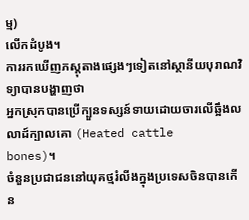ម្ម)
លើកដំបូង។
ការរកឃើញភស្តុតាងផ្សេងៗទៀតនៅស្ថានីយបុរាណវិទ្យាបានបង្ហាញថា
អ្នកស្រុកបានប្រើក្បួនទស្សន៍ទាយដោយចារលើឆ្អឹងលលាដ៍ក្បាលគោ (Heated cattle
bones)។
ចំនួនប្រជាជននៅយុគថ្មរំលីងក្នុងប្រទេសចិនបានកើន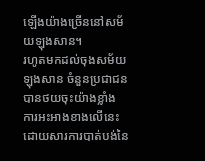ឡើងយ៉ាងច្រើននៅសម័យឡុងសាន។
រហូតមកដល់ចុងសម័យឡុងសាន ចំនួនប្រជាជនបានថយចុះយ៉ាងខ្លាំង
ការអះអាងខាងលើនេះដោយសារការបាត់បង់នៃ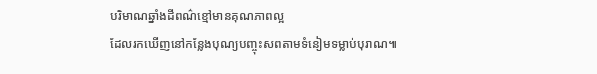បរិមាណឆ្នាំងដីពណ៌ខ្មៅមានគុណភាពល្អ
ដែលរកឃើញនៅកន្លែងបុណ្យបញ្ចុះសពតាមទំនៀមទម្លាប់បុរាណ៕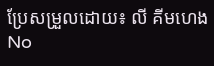ប្រែសម្រួលដោយ៖ លី គីមហេង
No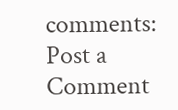comments:
Post a Comment